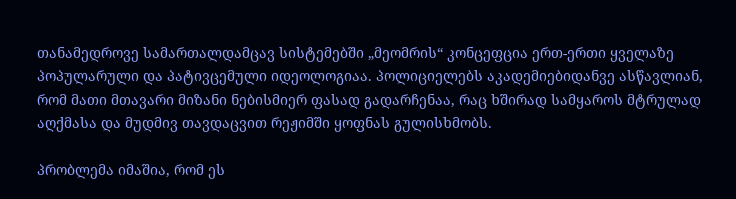თანამედროვე სამართალდამცავ სისტემებში „მეომრის“ კონცეფცია ერთ-ერთი ყველაზე პოპულარული და პატივცემული იდეოლოგიაა. პოლიციელებს აკადემიებიდანვე ასწავლიან, რომ მათი მთავარი მიზანი ნებისმიერ ფასად გადარჩენაა, რაც ხშირად სამყაროს მტრულად აღქმასა და მუდმივ თავდაცვით რეჟიმში ყოფნას გულისხმობს.

პრობლემა იმაშია, რომ ეს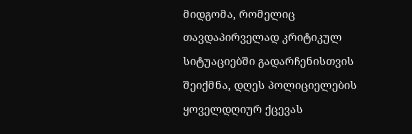მიდგომა, რომელიც თავდაპირველად კრიტიკულ სიტუაციებში გადარჩენისთვის შეიქმნა, დღეს პოლიციელების ყოველდღიურ ქცევას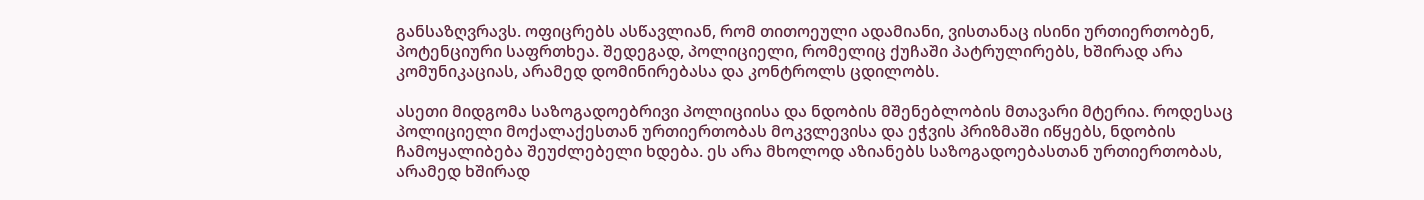განსაზღვრავს. ოფიცრებს ასწავლიან, რომ თითოეული ადამიანი, ვისთანაც ისინი ურთიერთობენ, პოტენციური საფრთხეა. შედეგად, პოლიციელი, რომელიც ქუჩაში პატრულირებს, ხშირად არა კომუნიკაციას, არამედ დომინირებასა და კონტროლს ცდილობს.

ასეთი მიდგომა საზოგადოებრივი პოლიციისა და ნდობის მშენებლობის მთავარი მტერია. როდესაც პოლიციელი მოქალაქესთან ურთიერთობას მოკვლევისა და ეჭვის პრიზმაში იწყებს, ნდობის ჩამოყალიბება შეუძლებელი ხდება. ეს არა მხოლოდ აზიანებს საზოგადოებასთან ურთიერთობას, არამედ ხშირად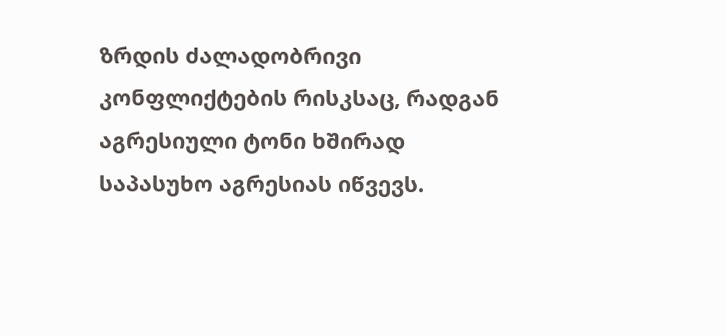ზრდის ძალადობრივი კონფლიქტების რისკსაც, რადგან აგრესიული ტონი ხშირად საპასუხო აგრესიას იწვევს.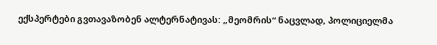ექსპერტები გვთავაზობენ ალტერნატივას: „მეომრის“ ნაცვლად, პოლიციელმა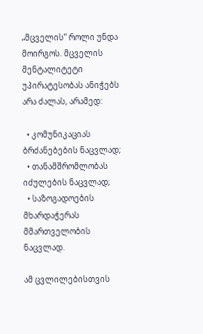„მცველის“ როლი უნდა მოირგოს. მცველის მენტალიტეტი უპირატესობას ანიჭებს არა ძალას, არამედ:

  • კომუნიკაციას ბრძანებების ნაცვლად;
  • თანამშრომლობას იძულების ნაცვლად;
  • საზოგადოების მხარდაჭერას მმართველობის ნაცვლად.

ამ ცვლილებისთვის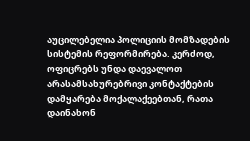აუცილებელია პოლიციის მომზადების სისტემის რეფორმირება. კერძოდ, ოფიცრებს უნდა დაევალოთ არასამსახურებრივი კონტაქტების დამყარება მოქალაქეებთან, რათა დაინახონ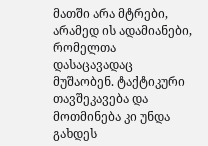მათში არა მტრები, არამედ ის ადამიანები, რომელთა დასაცავადაც მუშაობენ. ტაქტიკური თავშეკავება და მოთმინება კი უნდა გახდეს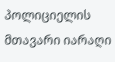პოლიციელის მთავარი იარაღი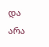და არა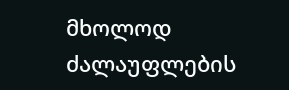მხოლოდ ძალაუფლების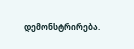დემონსტრირება.